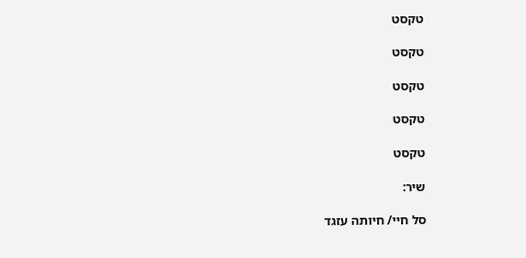טקסט

טקסט

טקסט

טקסט

טקסט

שיר:

סל חיי/ חיותה עזגד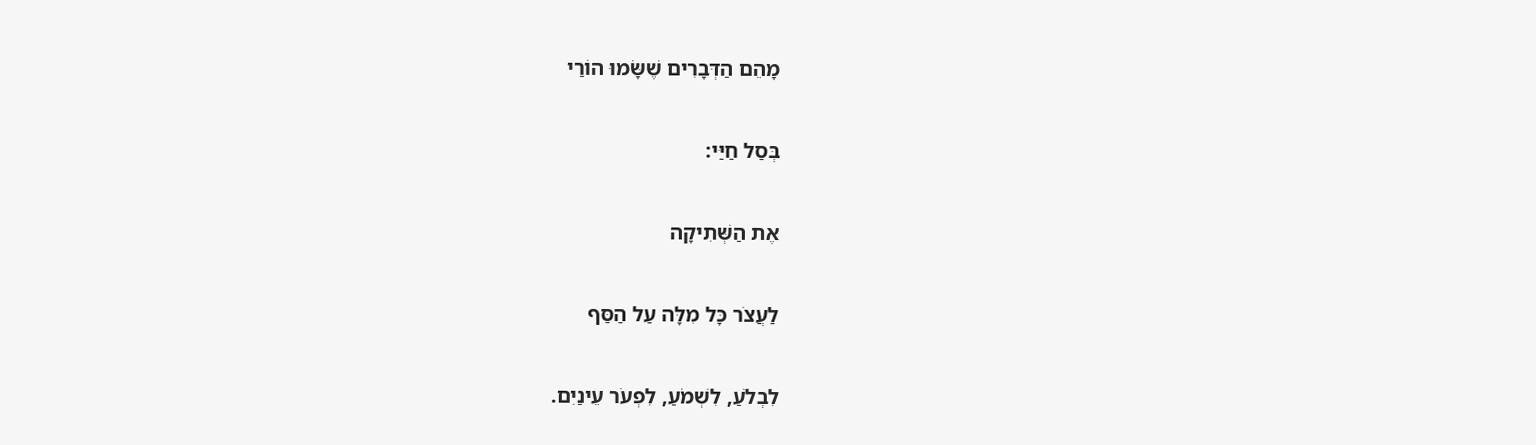מָהֵם הַדְּבָרִים שֶׁשָּׂמוּ הוֹרַי

בְּסַל חַיַּי:

אֶת הַשְּׁתִיקָה

לַעֲצֹר כָּל מִלָּה עַל הַסַּף

לִבְלֹעַ, לִשְׁמֹעַ, לִפְעֹר עֵינַיִם.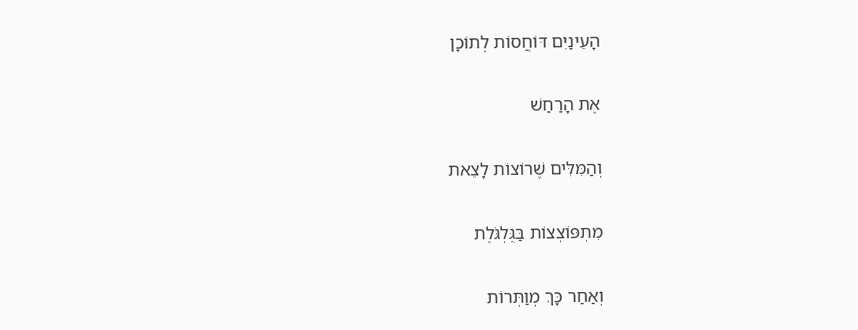הָעֵינַיִם דּוֹחֲסוֹת לְתוֹכָן

אֶת הָרַחַשׁ

וְהַמִּלִּים שֶׁרוֹצוֹת לָצֵאת

מִתְפּוֹצְצוֹת בַּגֻּלְגֹּלֶת

וְאַחַר כָּךְ מְוַתְּרוֹת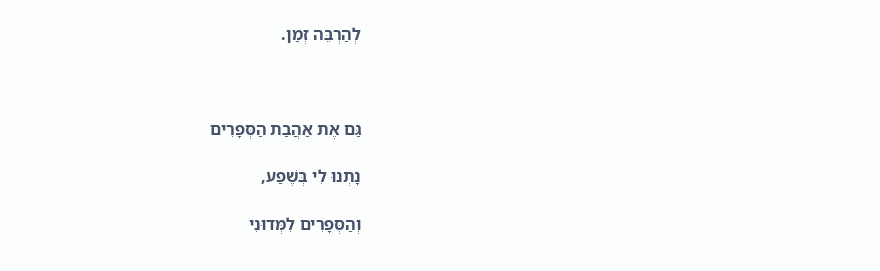לְהַרְבֵּה זְמַן.



גַּם אֶת אַהֲבַת הַסְּפָרִים

נָתְנוּ לִי בְּשֶׁפַע,

וְהַסְּפָרִים לִמְּדוּנִי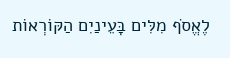לֶאֱסֹף מִלִּים בָּעֵינַיִם הַקּוֹרְאוֹת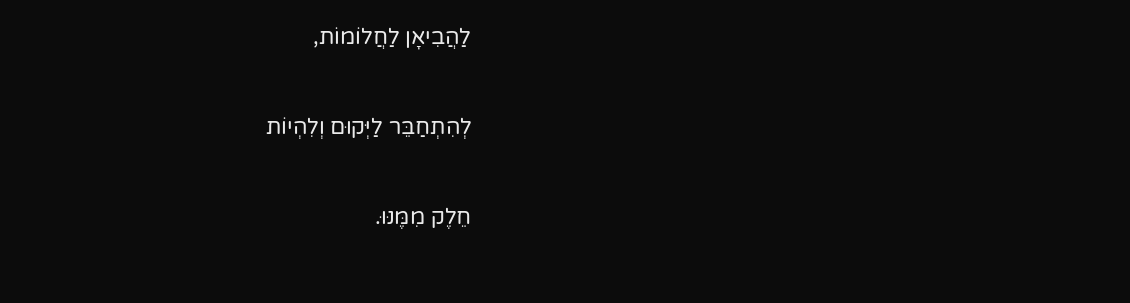לַהֲבִיאָן לַחֲלוֹמוֹת,

לְהִתְחַבֵּר לַיְּקוּם וְלִהְיוֹת

חֵלֶק מִמֶּנּוּ.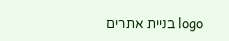logo בניית אתרים